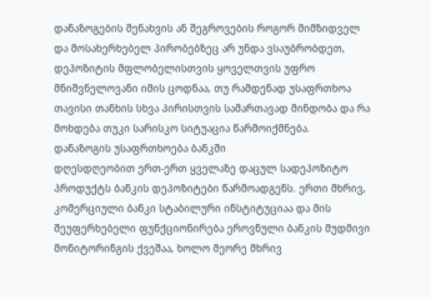დანაზოგების შენახვის ან შეგროვების როგორ მიმზიდველ და მოსახერხებელ პირობებზეც არ უნდა ვსაუბრობდეთ, დეპოზიტის მფლობელისთვის ყოველთვის უფრო მნიშვნელოვანი იმის ცოდნაა, თუ რამდენად უსაფრთხოა თავისი თანხის სხვა პირისთვის სამართავად მინდობა და რა მოხდება თუკი სარისკო სიტუაცია წარმოიქმნება.
დანაზოგის უსაფრთხოება ბანკში
დღესდღეობით ერთ-ერთ ყველაზე დაცულ სადეპოზიტო პროდუქტს ბანკის დეპოზიტები წარმოადგენს. ერთი მხრივ, კომერციული ბანკი სტაბილური ინსტიტუციაა და მის შეუფერხებელი ფუნქციონირება ეროვნული ბანკის მუდმივი მონიტორინგის ქვეშაა, ხოლო მეორე მხრივ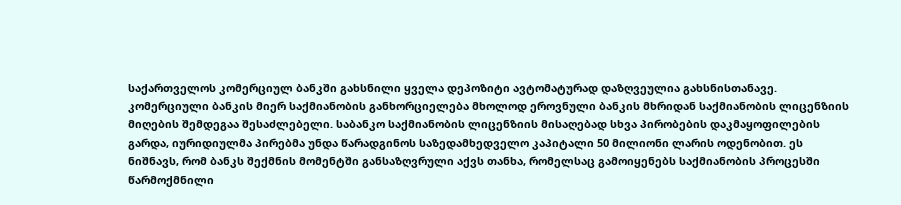საქართველოს კომერციულ ბანკში გახსნილი ყველა დეპოზიტი ავტომატურად დაზღვეულია გახსნისთანავე.
კომერციული ბანკის მიერ საქმიანობის განხორციელება მხოლოდ ეროვნული ბანკის მხრიდან საქმიანობის ლიცენზიის მიღების შემდეგაა შესაძლებელი. საბანკო საქმიანობის ლიცენზიის მისაღებად სხვა პირობების დაკმაყოფილების გარდა, იურიდიულმა პირებმა უნდა წარადგინოს საზედამხედველო კაპიტალი 50 მილიონი ლარის ოდენობით. ეს ნიშნავს, რომ ბანკს შექმნის მომენტში განსაზღვრული აქვს თანხა, რომელსაც გამოიყენებს საქმიანობის პროცესში წარმოქმნილი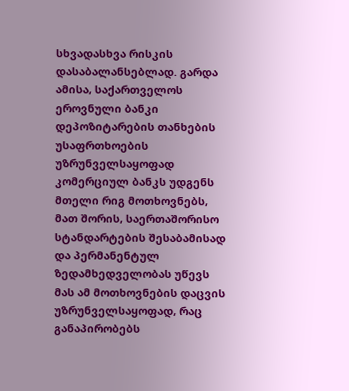სხვადასხვა რისკის დასაბალანსებლად. გარდა ამისა, საქართველოს ეროვნული ბანკი დეპოზიტარების თანხების უსაფრთხოების უზრუნველსაყოფად კომერციულ ბანკს უდგენს მთელი რიგ მოთხოვნებს, მათ შორის, საერთაშორისო სტანდარტების შესაბამისად და პერმანენტულ ზედამხედველობას უწევს მას ამ მოთხოვნების დაცვის უზრუნველსაყოფად, რაც განაპირობებს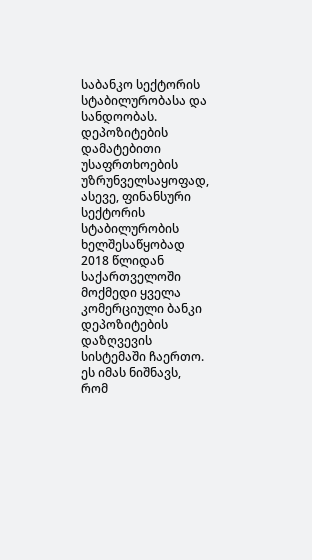საბანკო სექტორის სტაბილურობასა და სანდოობას.
დეპოზიტების დამატებითი უსაფრთხოების უზრუნველსაყოფად, ასევე, ფინანსური სექტორის სტაბილურობის ხელშესაწყობად 2018 წლიდან საქართველოში მოქმედი ყველა კომერციული ბანკი დეპოზიტების დაზღვევის სისტემაში ჩაერთო.
ეს იმას ნიშნავს, რომ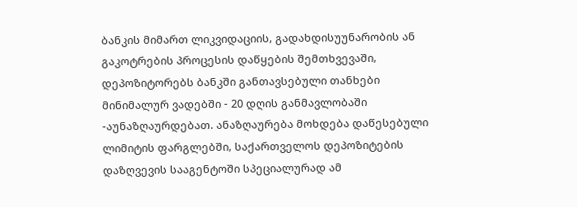ბანკის მიმართ ლიკვიდაციის, გადახდისუუნარობის ან გაკოტრების პროცესის დაწყების შემთხვევაში, დეპოზიტორებს ბანკში განთავსებული თანხები მინიმალურ ვადებში - 20 დღის განმავლობაში -აუნაზღაურდებათ. ანაზღაურება მოხდება დაწესებული ლიმიტის ფარგლებში, საქართველოს დეპოზიტების დაზღვევის სააგენტოში სპეციალურად ამ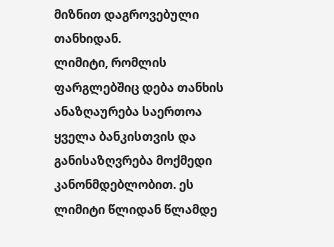მიზნით დაგროვებული თანხიდან.
ლიმიტი, რომლის ფარგლებშიც დება თანხის ანაზღაურება საერთოა ყველა ბანკისთვის და განისაზღვრება მოქმედი კანონმდებლობით. ეს ლიმიტი წლიდან წლამდე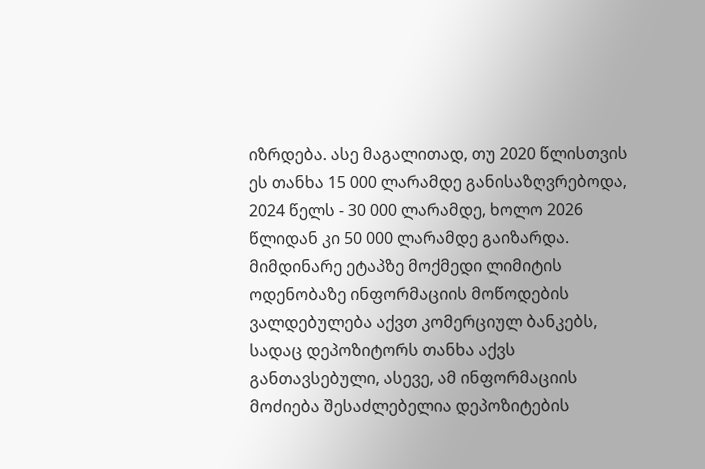იზრდება. ასე მაგალითად, თუ 2020 წლისთვის ეს თანხა 15 000 ლარამდე განისაზღვრებოდა, 2024 წელს - 30 000 ლარამდე, ხოლო 2026 წლიდან კი 50 000 ლარამდე გაიზარდა. მიმდინარე ეტაპზე მოქმედი ლიმიტის ოდენობაზე ინფორმაციის მოწოდების ვალდებულება აქვთ კომერციულ ბანკებს, სადაც დეპოზიტორს თანხა აქვს განთავსებული, ასევე, ამ ინფორმაციის მოძიება შესაძლებელია დეპოზიტების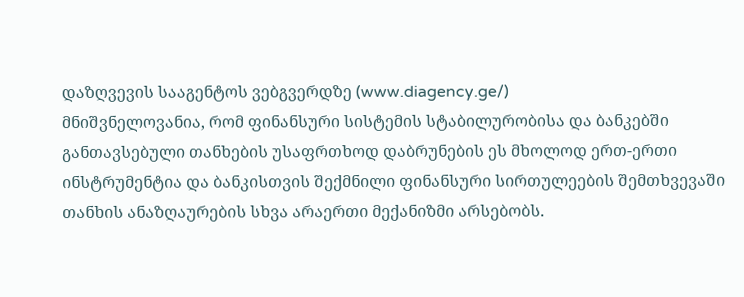დაზღვევის სააგენტოს ვებგვერდზე (www.diagency.ge/)
მნიშვნელოვანია, რომ ფინანსური სისტემის სტაბილურობისა და ბანკებში განთავსებული თანხების უსაფრთხოდ დაბრუნების ეს მხოლოდ ერთ-ერთი ინსტრუმენტია და ბანკისთვის შექმნილი ფინანსური სირთულეების შემთხვევაში თანხის ანაზღაურების სხვა არაერთი მექანიზმი არსებობს.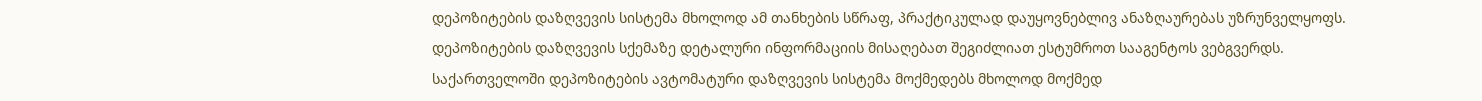დეპოზიტების დაზღვევის სისტემა მხოლოდ ამ თანხების სწრაფ, პრაქტიკულად დაუყოვნებლივ ანაზღაურებას უზრუნველყოფს.
დეპოზიტების დაზღვევის სქემაზე დეტალური ინფორმაციის მისაღებათ შეგიძლიათ ესტუმროთ სააგენტოს ვებგვერდს.
საქართველოში დეპოზიტების ავტომატური დაზღვევის სისტემა მოქმედებს მხოლოდ მოქმედ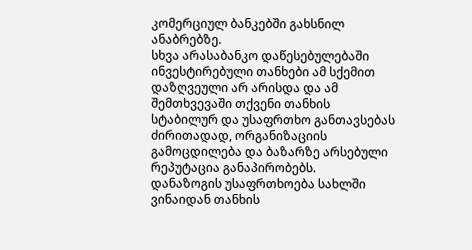კომერციულ ბანკებში გახსნილ ანაბრებზე.
სხვა არასაბანკო დაწესებულებაში ინვესტირებული თანხები ამ სქემით დაზღვეული არ არისდა და ამ შემთხვევაში თქვენი თანხის სტაბილურ და უსაფრთხო განთავსებას ძირითადად, ორგანიზაციის გამოცდილება და ბაზარზე არსებული რეპუტაცია განაპირობებს.
დანაზოგის უსაფრთხოება სახლში
ვინაიდან თანხის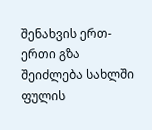შენახვის ერთ-ერთი გზა შეიძლება სახლში ფულის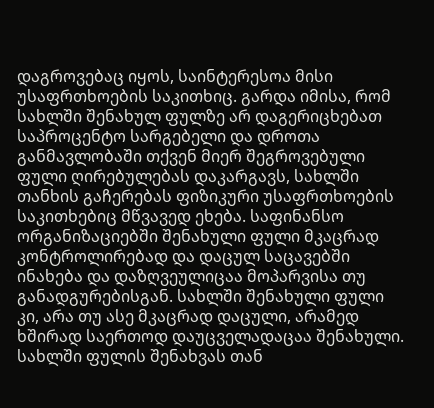დაგროვებაც იყოს, საინტერესოა მისი უსაფრთხოების საკითხიც. გარდა იმისა, რომ სახლში შენახულ ფულზე არ დაგერიცხებათ საპროცენტო სარგებელი და დროთა განმავლობაში თქვენ მიერ შეგროვებული ფული ღირებულებას დაკარგავს, სახლში თანხის გაჩერებას ფიზიკური უსაფრთხოების საკითხებიც მწვავედ ეხება. საფინანსო ორგანიზაციებში შენახული ფული მკაცრად კონტროლირებად და დაცულ საცავებში ინახება და დაზღვეულიცაა მოპარვისა თუ განადგურებისგან. სახლში შენახული ფული კი, არა თუ ასე მკაცრად დაცული, არამედ ხშირად საერთოდ დაუცველადაცაა შენახული.
სახლში ფულის შენახვას თან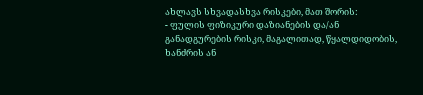ახლავს სხვადასხვა რისკები, მათ შორის:
- ფულის ფიზიკური დაზიანების და/ან განადგურების რისკი, მაგალითად, წყალდიდობის, ხანძრის ან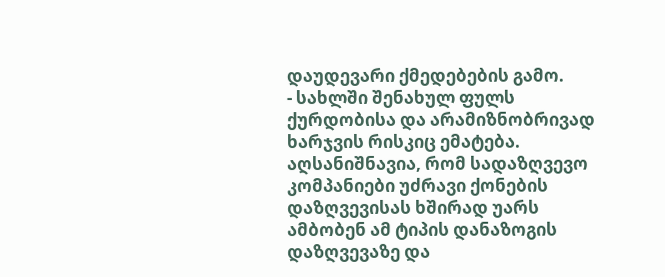დაუდევარი ქმედებების გამო.
- სახლში შენახულ ფულს ქურდობისა და არამიზნობრივად ხარჯვის რისკიც ემატება. აღსანიშნავია, რომ სადაზღვევო კომპანიები უძრავი ქონების დაზღვევისას ხშირად უარს ამბობენ ამ ტიპის დანაზოგის დაზღვევაზე და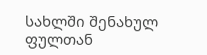სახლში შენახულ ფულთან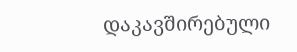დაკავშირებული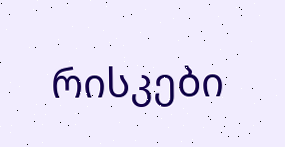რისკები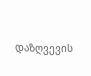დაზღვევის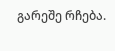გარეშე რჩება.